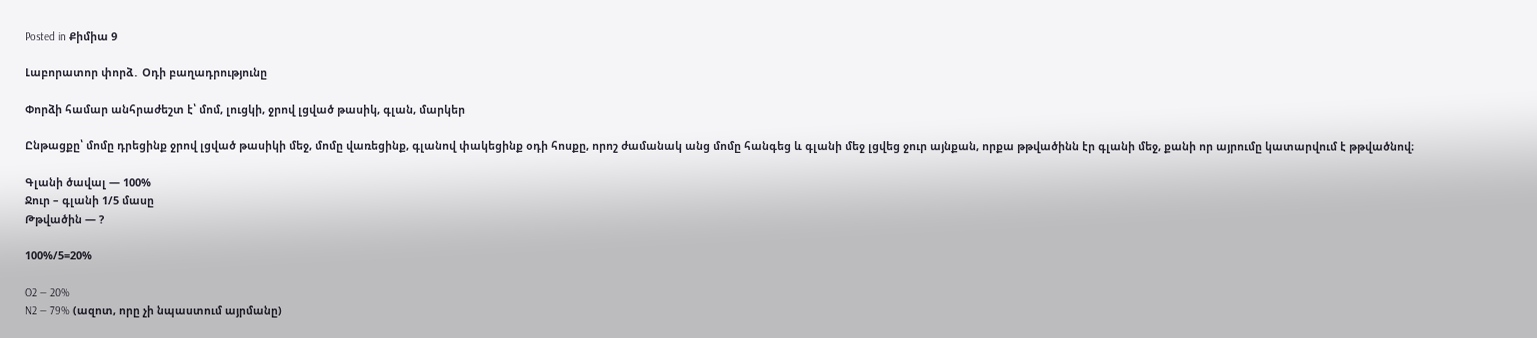Posted in Քիմիա 9

Լաբորատոր փորձ․ Օդի բաղադրությունը

Փորձի համար անհրաժեշտ է՝ մոմ, լուցկի, ջրով լցված թասիկ, գլան, մարկեր

Ընթացքը՝ մոմը դրեցինք ջրով լցված թասիկի մեջ, մոմը վառեցինք, գլանով փակեցինք օդի հոսքը, որոշ ժամանակ անց մոմը հանգեց և գլանի մեջ լցվեց ջուր այնքան, որքա թթվածինն էր գլանի մեջ, քանի որ այրումը կատարվում է թթվածնով։

Գլանի ծավալ — 100%
Ջուր – գլանի 1/5 մասը
Թթվածին — ?

100%/5=20%

O2 — 20%
N2 — 79% (ազոտ, որը չի նպաստում այրմանը)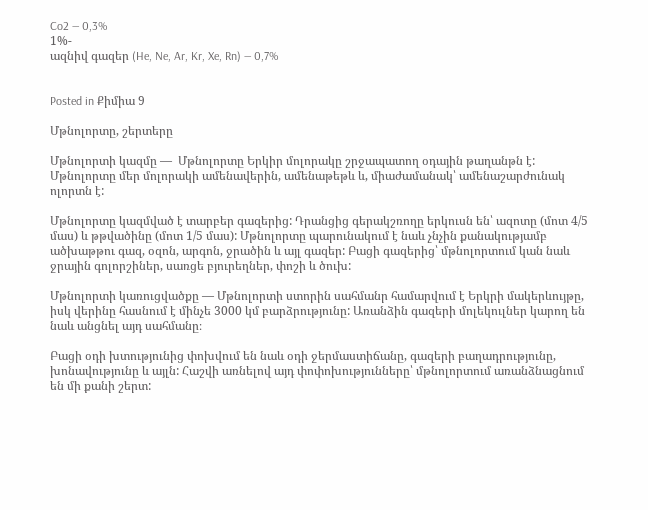Co2 — 0,3%
1%-
ազնիվ գազեր (He, Ne, Ar, Kr, Xe, Rn) — 0,7%


Posted in Քիմիա 9

Մթնոլորտը, շերտերը

Մթնոլորտի կազմը —  Մթնոլորտը Երկիր մոլորակը շրջապատող օդային թաղանթն է: Մթնոլորտը մեր մոլորակի ամենավերին, ամենաթեթև և, միաժամանակ՝ ամենաշարժունակ ոլորտն է:

Մթնոլորտը կազմված է տարբեր գազերից: Դրանցից գերակշռողը երկուսն են՝ ազոտը (մոտ 4/5 մաս) և թթվածինը (մոտ 1/5 մաս): Մթնոլորտը պարունակում է նաև չնչին քանակությամբ ածխաթթու գազ, օզոն, արգոն, ջրածին և այլ գազեր: Բացի գազերից՝ մթնոլորտում կան նաև ջրային գոլորշիներ, սառցե բյուրեղներ, փոշի և ծուխ:

Մթնոլորտի կառուցվածքը — Մթնոլորտի ստորին սահմանր համարվում է Երկրի մակերևույթը, իսկ վերինը հասնում է մինչե 3000 կմ բարձրությունը: Առանձին գազերի մոլեկուլներ կարող են նաև անցնել այդ սահմանը։

Բացի օդի խտությունից փոխվում են նաև օդի ջերմաստիճանը, գազերի բաղադրությունը, խոնավությունը և այլն: Հաշվի առնելով այդ փոփոխությունները՝ մթնոլորտում առանձնացնում են մի քանի շերտ: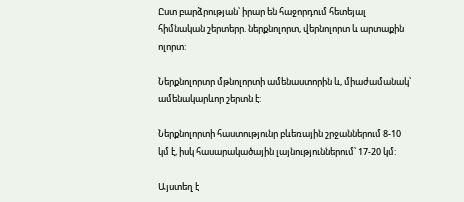Ըստ բարձրության՝ իրար են հաջորդում հետեյալ հիմնական շերտերր. ներքնոլորտ, վերնոլորտ և արտաքին ոլորտ:

Ներքնոլորտր մթնոլորտի ամենաստորին և, միաժամանակ՝ ամենակարևոր շերտն է:

Ներքնոլորտի հաստությունր բևեռային շրջաններում 8-10 կմ է, իսկ հասարակածային լայնություններում՝ 17-20 կմ:

Այստեղ է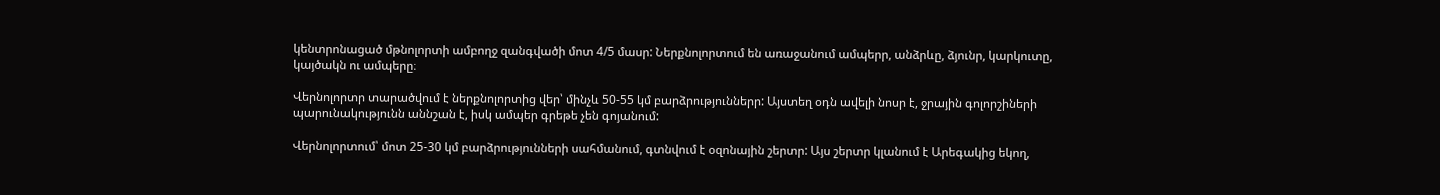կենտրոնացած մթնոլորտի ամբողջ զանգվածի մոտ 4/5 մասր: Ներքնոլորտում են առաջանում ամպերր, անձրևը, ձյունր, կարկուտը, կայծակն ու ամպերը։

Վերնոլորտր տարածվում է ներքնոլորտից վեր՝ մինչև 50-55 կմ բարձրություններր: Այստեղ օդն ավելի նոսր է, ջրային գոլորշիների պարունակությունն աննշան է, իսկ ամպեր գրեթե չեն գոյանում:

Վերնոլորտում՝ մոտ 25-30 կմ բարձրությունների սահմանում, գտնվում է օզոնային շերտր: Այս շերտր կլանում է Արեգակից եկող,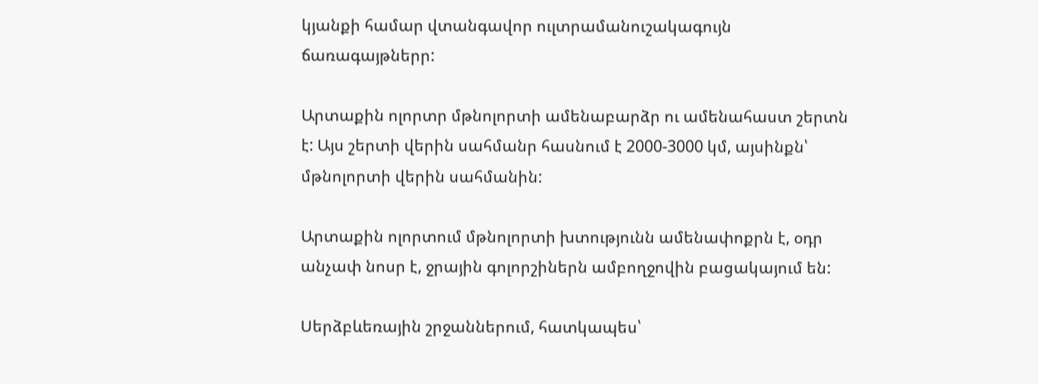կյանքի համար վտանգավոր ուլտրամանուշակագույն ճառագայթներր:

Արտաքին ոլորտր մթնոլորտի ամենաբարձր ու ամենահաստ շերտն է: Այս շերտի վերին սահմանր հասնում է 2000-3000 կմ, այսինքն՝ մթնոլորտի վերին սահմանին:

Արտաքին ոլորտում մթնոլորտի խտությունն ամենափոքրն է, օդր անչափ նոսր է, ջրային գոլորշիներն ամբողջովին բացակայում են:

Սերձբևեռային շրջաններում, հատկապես՝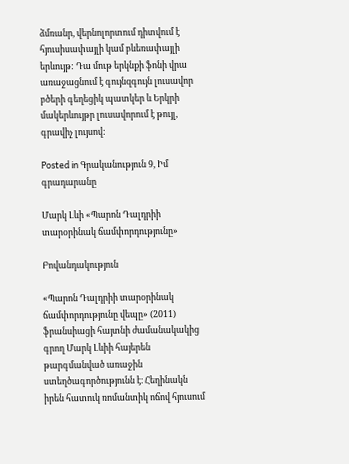ձմռանր, վերնոլորտում դիտվում է հյուսիսափայլի կամ բևեռափայլի երևույթ: Դա մութ երկնքի ֆոնի վրա առաջացնում է գույնզգույն լուսավոր բծերի գեղեցիկ պատկեր և Երկրի մակերևույթր լուսավորում է թույլ, գրավիչ լույսով:

Posted in Գրականություն 9, Իմ գրադարանը

Մարկ Լևի «Պարոն Դալդրիի տարօրինակ ճամփորդությունը»

Բովանդակություն

«Պարոն Դալդրիի տարօրինակ ճամփորդությունը վեպը» (2011) ֆրանսիացի հայտնի ժամանակակից գրող Մարկ Լևիի հայերեն թարգմանված առաջին ստեղծագործությունն է։ Հեղինակն իրեն հատուկ ռոմանտիկ ոճով հյուսում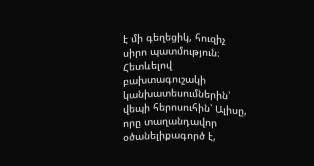է մի գեղեցիկ, հուզիչ սիրո պատմություն։ Հետևելով բախտագուշակի կանխատեսումներին՝ վեպի հերոսուհին՝ Ալիսը, որը տաղանդավոր օծանելիքագործ է,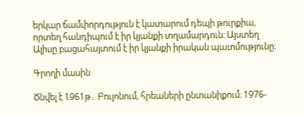երկար ճամփորդություն է կատարում դեպի թուրքիա, որտեղ հանդիպում է իր կյանքի տղամարդուն։ Այստեղ Ալիսը բացահայտում է իր կյանքի իրական պատմությունը։

Գրողի մասին

Ծնվել է 1961թ․ Բուլոնում, հրեաների ընտանիքում։ 1976-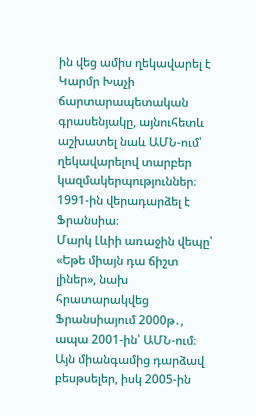ին վեց ամիս ղեկավարել է Կարմր Խաչի ճարտարապետական գրասենյակը, այնուհետև աշխատել նաև ԱՄՆ-ում՝ ղեկավարելով տարբեր կազմակերպություններ։ 1991-ին վերադարձել է Ֆրանսիա։
Մարկ Լևիի առաջին վեպը՝ «Եթե միայն դա ճիշտ լիներ», նախ հրատարակվեց Ֆրանսիայում 2000թ․, ապա 2001-ին՝ ԱՄՆ-ում։ Այն միանգամից դարձավ բեսթսելեր, իսկ 2005-ին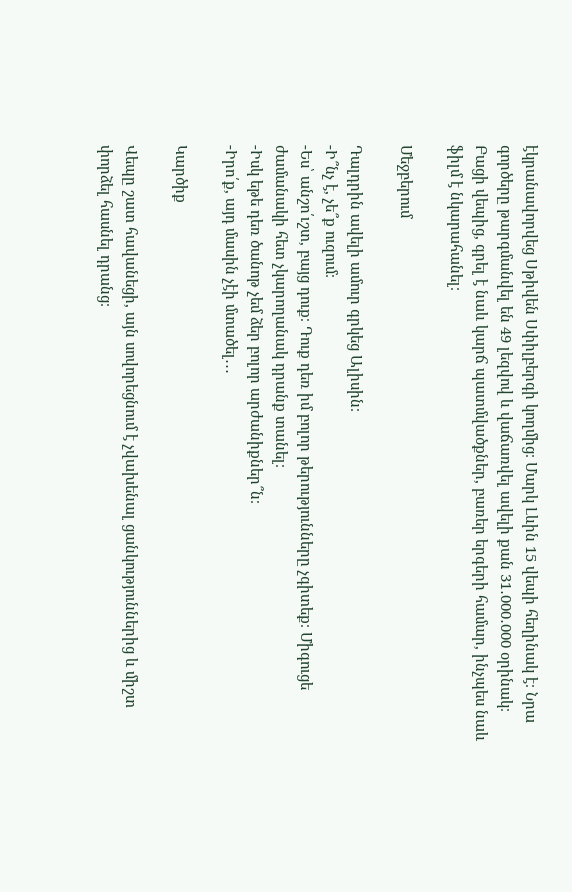էկրանավորվեց Սթիվեն Սփիլբերգի կողմից։ Մարկ Լևին 15 վեպի հեղինակ է։ Նրա գործերը թարգմանվել են 49 լեզվով և վաճառվել ավելի քան 31․000․000 օրինակ։
Բացի վեպից, գրել է նաև կարճ պատմվածքներ, բառեր երգերի համար, ինչպես նաև ֆիլմ է նկարահանել։

Մեջբերում

Դալդրին ավելի ամուր գրկեց Ալիսին։
-Ի՞նչ է, չե՞ք ուզում։
-Ես՝ անշո՛ւշտ, բայց դուք։ Դուք դեռ իմ բոլոր թերությունները չգիտեք։ Միգուցե ժամանակի հետ չկարողանակ դրանք տանել։
-Իսկ եթե դեռ ծանոթ չեմ ձեր բոլոր արժանիքներ՞ն։
-Իրո՛ք, այդ մասին չէի մտածել․․․

Կարծիք

Վեպը շատ հավանեցի, այն սովորեցնում է չվախենալ ցանկություններից և միշտ փորձել հասնել դրանց։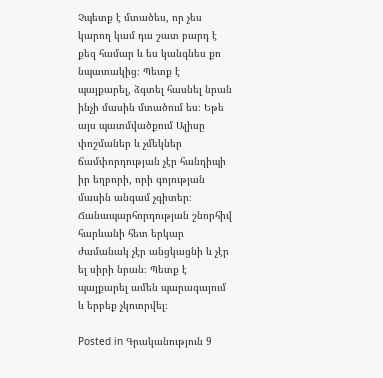Չպետք է մտածես, որ չես կարող կամ դա շատ բարդ է քեզ համար և ես կանգնես քո նպատակից։ Պետք է պայքարել, ձգտել հասնել նրան ինչի մասին մտածում ես։ Եթե այս պատմվածքում Ալիսը փոշմաներ և չմեկներ ճամփորդության չէր հանդիպի իր եղբորի, որի գոյության մասին անգամ չգիտեր։ Ճանապարհորդության շնորհիվ հարևանի հետ երկար ժամանակ չէր անցկացնի և չէր ել սիրի նրան։ Պետք է պայքարել ամեն պարագայում և երբեք չկոտրվել։

Posted in Գրականություն 9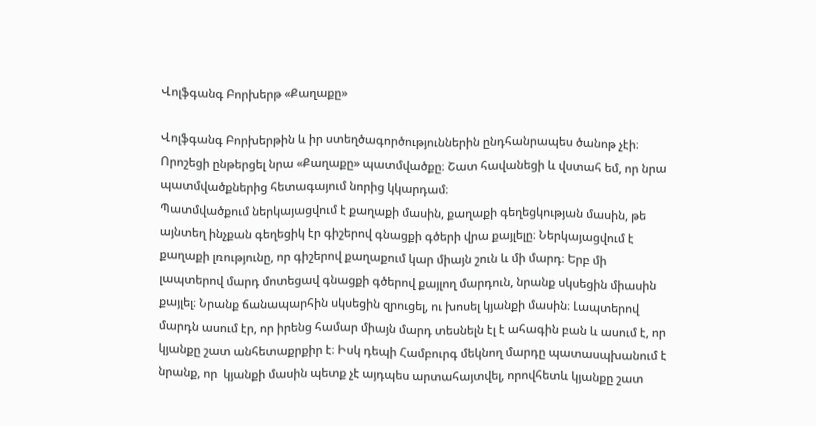Վոլֆգանգ Բորխերթ «Քաղաքը»

Վոլֆգանգ Բորխերթին և իր ստեղծագործություններին ընդհանրապես ծանոթ չէի։ Որոշեցի ընթերցել նրա «Քաղաքը» պատմվածքը։ Շատ հավանեցի և վստահ եմ, որ նրա պատմվածքներից հետագայում նորից կկարդամ։
Պատմվածքում ներկայացվում է քաղաքի մասին, քաղաքի գեղեցկության մասին, թե այնտեղ ինչքան գեղեցիկ էր գիշերով գնացքի գծերի վրա քայլելը։ Ներկայացվում է քաղաքի լռությունը, որ գիշերով քաղաքում կար միայն շուն և մի մարդ։ Երբ մի լապտերով մարդ մոտեցավ գնացքի գծերով քայլող մարդուն, նրանք սկսեցին միասին քայլել։ Նրանք ճանապարհին սկսեցին զրուցել, ու խոսել կյանքի մասին։ Լապտերով մարդն ասում էր, որ իրենց համար միայն մարդ տեսնելն էլ է ահագին բան և ասում է, որ կյանքը շատ անհետաքրքիր է։ Իսկ դեպի Համբուրգ մեկնող մարդը պատասպխանում է նրանք, որ  կյանքի մասին պետք չէ այդպես արտահայտվել, որովհետև կյանքը շատ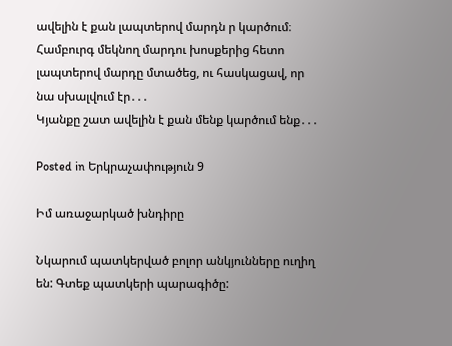ավելին է քան լապտերով մարդն ր կարծում։ Համբուրգ մեկնող մարդու խոսքերից հետո լապտերով մարդը մտածեց, ու հասկացավ, որ նա սխալվում էր․․․
Կյանքը շատ ավելին է քան մենք կարծում ենք․․․

Posted in Երկրաչափություն 9

Իմ առաջարկած խնդիրը

Նկարում պատկերված բոլոր անկյունները ուղիղ են: Գտեք պատկերի պարագիծը: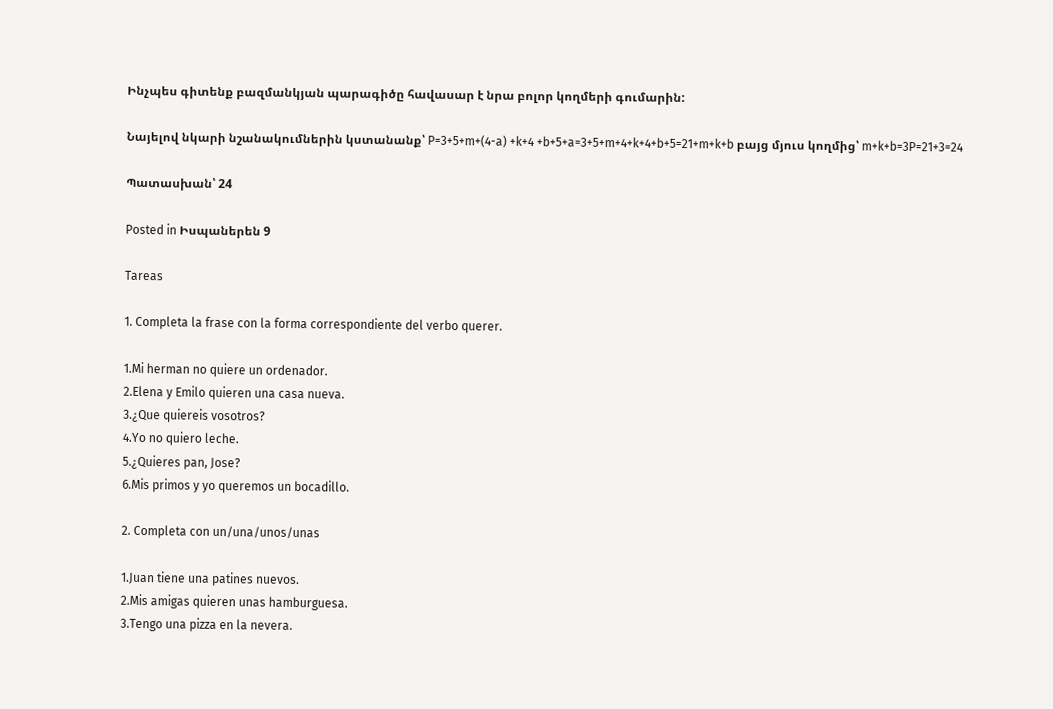Ինչպես գիտենք բազմանկյան պարագիծը հավասար է նրա բոլոր կողմերի գումարին:

Նայելով նկարի նշանակումներին կստանանք՝ P=3+5+m+(4-a) +k+4 +b+5+a=3+5+m+4+k+4+b+5=21+m+k+b բայց մյուս կողմից՝ m+k+b=3P=21+3=24

Պատասխան՝ 24

Posted in Իսպաներեն 9

Tareas

1. Completa la frase con la forma correspondiente del verbo querer.

1.Mi herman no quiere un ordenador.
2.Elena y Emilo quieren una casa nueva.
3.¿Que quiereis vosotros?
4.Yo no quiero leche.
5.¿Quieres pan, Jose?
6.Mis primos y yo queremos un bocadillo.

2. Completa con un/una/unos/unas

1.Juan tiene una patines nuevos.
2.Mis amigas quieren unas hamburguesa.
3.Tengo una pizza en la nevera.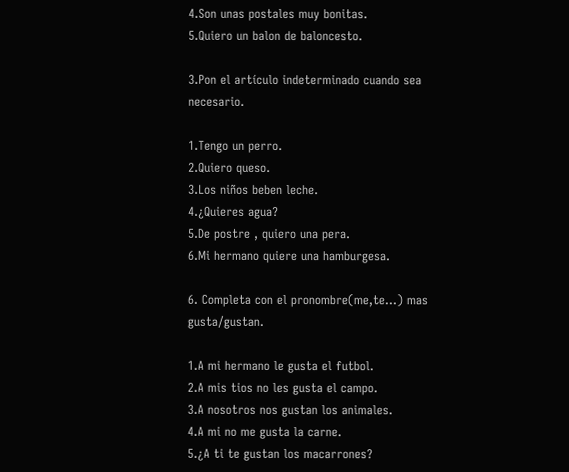4.Son unas postales muy bonitas.
5.Quiero un balon de baloncesto.

3.Pon el artículo indeterminado cuando sea necesario.

1.Tengo un perro.
2.Quiero queso.
3.Los niños beben leche.
4.¿Quieres agua?
5.De postre , quiero una pera.
6.Mi hermano quiere una hamburgesa.

6. Completa con el pronombre(me,te…) mas gusta/gustan.

1.A mi hermano le gusta el futbol.
2.A mis tios no les gusta el campo.
3.A nosotros nos gustan los animales.
4.A mi no me gusta la carne.
5.¿A ti te gustan los macarrones?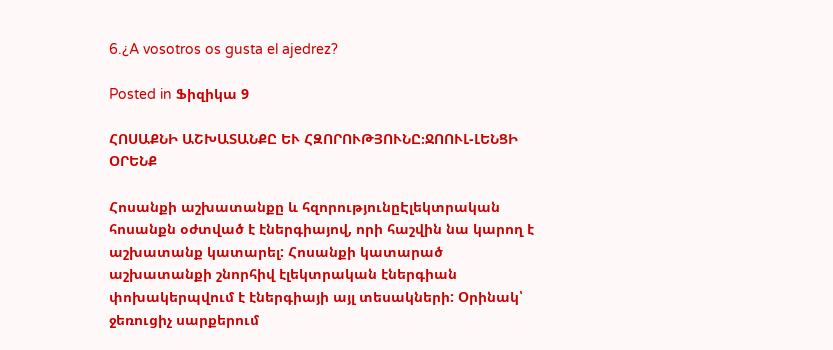6.¿A vosotros os gusta el ajedrez?

Posted in Ֆիզիկա 9

ՀՈՍԱՔՆԻ ԱՇԽԱՏԱՆՔԸ ԵՒ ՀԶՈՐՈՒԹՅՈՒՆԸ։ՋՈՈՒԼ-ԼԵՆՑԻ ՕՐԵՆՔ

Հոսանքի աշխատանքը և հզորությունըԷլեկտրական հոսանքն օժտված է էներգիայով, որի հաշվին նա կարող է աշխատանք կատարել: Հոսանքի կատարած աշխատանքի շնորհիվ էլեկտրական էներգիան փոխակերպվում է էներգիայի այլ տեսակների: Օրինակ՝ ջեռուցիչ սարքերում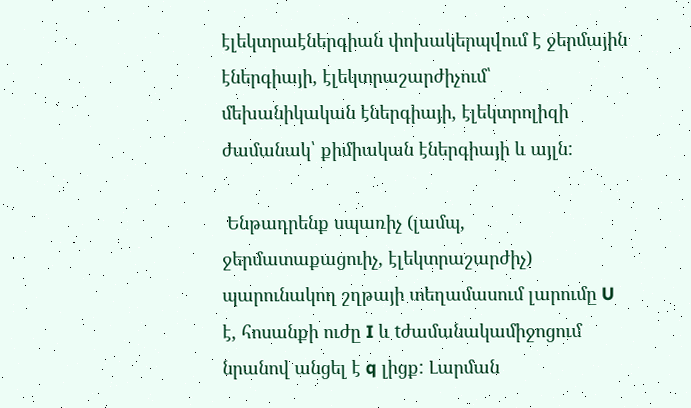էլեկտրաէներգիան փոխակերպվում է ջերմային էներգիայի, էլեկտրաշարժիչում՝ մեխանիկական էներգիայի, էլեկտրոլիզի ժամանակ՝ քիմիական էներգիայի և այլն:

 Ենթադրենք սպառիչ (լամպ, ջերմատաքացուիչ, էլեկտրաշարժիչ) պարունակող շղթայի տեղամասում լարումը U է, հոսանքի ուժը I և tժամանակամիջոցում նրանով անցել է q լիցք: Լարման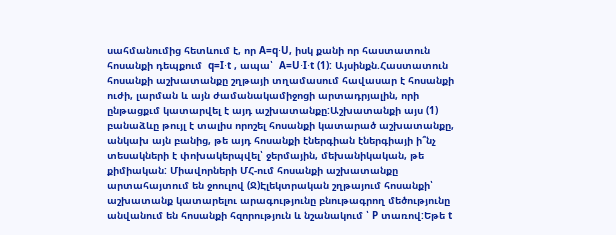սահմանումից հետևում է, որ A=q⋅U, իսկ քանի որ հաստատուն հոսանքի դեպքում  q=I⋅t , ապա՝  A=U⋅I⋅t (1): Այսինքն.Հաստատուն հոսանքի աշխատանքը շղթայի տղամասում հավասար է հոսանքի ուժի, լարման և այն ժամանակամիջոցի արտադրյալին, որի ընթացքւմ կատարվել է այդ աշխատանքը:Աշխատանքի այս (1) բանաձևը թույլ է տալիս որոշել հոսանքի կատարած աշխատանքը, անկախ այն բանից, թե այդ հոսանքի էներգիան էներգիայի ի՞նչ տեսակների է փոխակերպվել՝ ջերմային, մեխանիկական, թե քիմիական: Միավորների ՄՀ-ում հոսանքի աշխատանքը արտահայտում են ջոուլով (Ջ)Էլեկտրական շղթայում հոսանքի՝ աշխատանք կատարելու արագությունը բնութագրող մեծությունը անվանում են հոսանքի հզորություն և նշանակում ՝ P տառով:Եթե t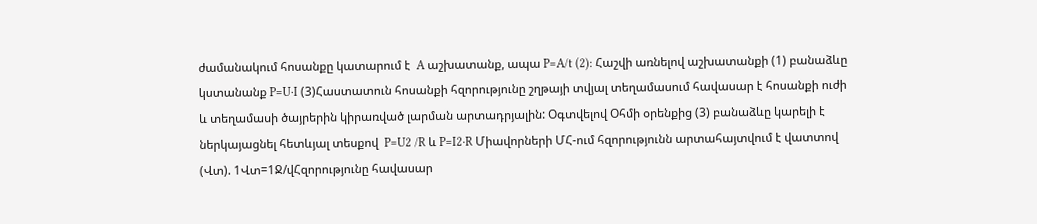ժամանակում հոսանքը կատարում է  A աշխատանք, ապա P=A/t (2): Հաշվի առնելով աշխատանքի (1) բանաձևը կստանանք P=U⋅I (3)Հաստատուն հոսանքի հզորությունը շղթայի տվյալ տեղամասում հավասար է հոսանքի ուժի և տեղամասի ծայրերին կիրառված լարման արտադրյալին: Օգտվելով Օհմի օրենքից (3) բանաձևը կարելի է ներկայացնել հետևյալ տեսքով  P=U2 /R և P=I2⋅R Միավորների ՄՀ-ում հզորությունն արտահայտվում է վատտով (Վտ). 1Վտ=1Ջ/վՀզորությունը հավասար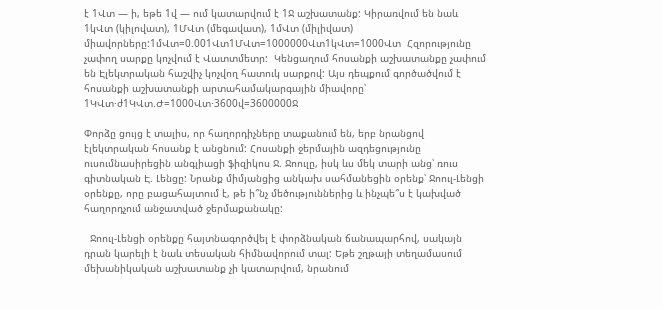է 1Վտ — ի, եթե 1վ — ում կատարվում է 1Ջ աշխատանք: Կիրառվում են նաև 1կՎտ (կիլովատ), 1ՄՎտ (մեգավատ), 1մՎտ (միլիվատ) միավորները:1մՎտ=0.001Վտ1ՄՎտ=1000000Վտ1կՎտ=1000Վտ  Հզորությունը չափող սարքը կոչվում է Վատտմետր:  Կենցաղում հոսանքի աշխատանքը չափում են Էլեկտրական հաշվիչ կոչվող հատուկ սարքով: Այս դեպքում գործածվում է հոսանքի աշխատանքի արտահամակարգային միավորը՝ 1ԿՎտ·ժ1ԿՎտ.Ժ=1000Վտ⋅3600վ=3600000Ջ

Փորձը ցույց է տալիս, որ հաղորդիչները տաքանում են, երբ նրանցով էլեկտրական հոսանք է անցնում: Հոսանքի ջերմային ազդեցությունը ուսումնասիրեցին անգլիացի ֆիզիկոս Ջ. Ջոուլը, իսկ ևս մեկ տարի անց՝ ռուս գիտնական Է. Լենցը: Նրանք միմյանցից անկախ սահմանեցին օրենք՝ Ջոուլ-Լենցի օրենքը, որը բացահայտում է, թե ի՞նչ մեծություններից և ինչպե՞ս է կախված հաղորդչում անջատված ջերմաքանակը:

  Ջոուլ-Լենցի օրենքը հայտնագործվել է փորձնական ճանապարհով, սակայն դրան կարելի է նաև տեսական հիմնավորում տալ: Եթե շղթայի տեղամասում մեխանիկական աշխատանք չի կատարվում, նրանում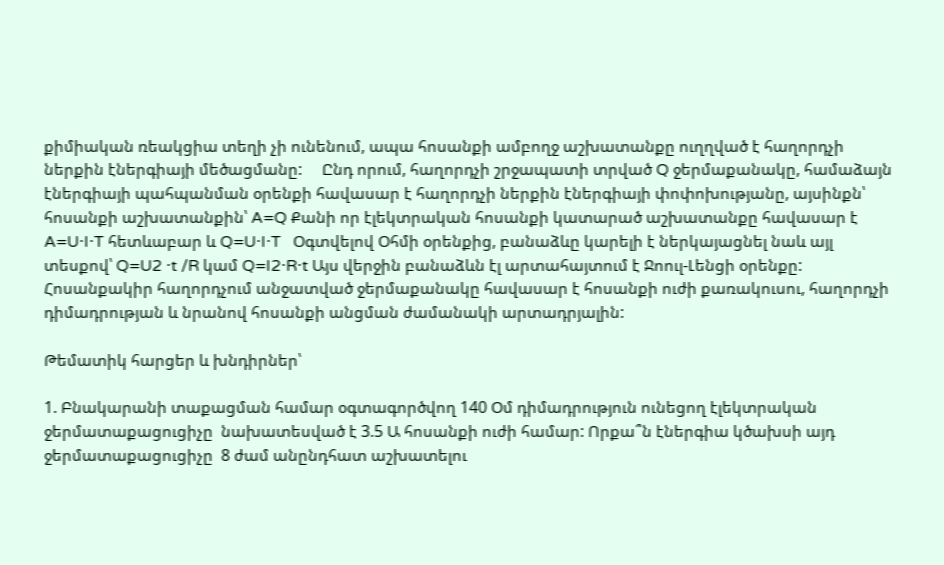քիմիական ռեակցիա տեղի չի ունենում, ապա հոսանքի ամբողջ աշխատանքը ուղղված է հաղորդչի ներքին էներգիայի մեծացմանը:     Ընդ որում, հաղորդչի շրջապատի տրված Q ջերմաքանակը, համաձայն էներգիայի պահպանման օրենքի հավասար է հաղորդչի ներքին էներգիայի փոփոխությանը, այսինքն՝ հոսանքի աշխատանքին՝ A=Q Քանի որ էլեկտրական հոսանքի կատարած աշխատանքը հավասար է A=U⋅I⋅T հետևաբար և Q=U⋅I⋅T   Օգտվելով Օհմի օրենքից, բանաձևը կարելի է ներկայացնել նաև այլ տեսքով՝ Q=U2 ⋅t /R կամ Q=I2⋅R⋅t Այս վերջին բանաձևն էլ արտահայտում է Ջոուլ-Լենցի օրենքը:   Հոսանքակիր հաղորդչում անջատված ջերմաքանակը հավասար է հոսանքի ուժի քառակուսու, հաղորդչի դիմադրության և նրանով հոսանքի անցման ժամանակի արտադրյալին:

Թեմատիկ հարցեր և խնդիրներ՝

1. Բնակարանի տաքացման համար օգտագործվող 140 Օմ դիմադրություն ունեցող էլեկտրական ջերմատաքացուցիչը  նախատեսված է 3.5 Ա հոսանքի ուժի համար: Որքա՞ն էներգիա կծախսի այդ ջերմատաքացուցիչը  8 ժամ անընդհատ աշխատելու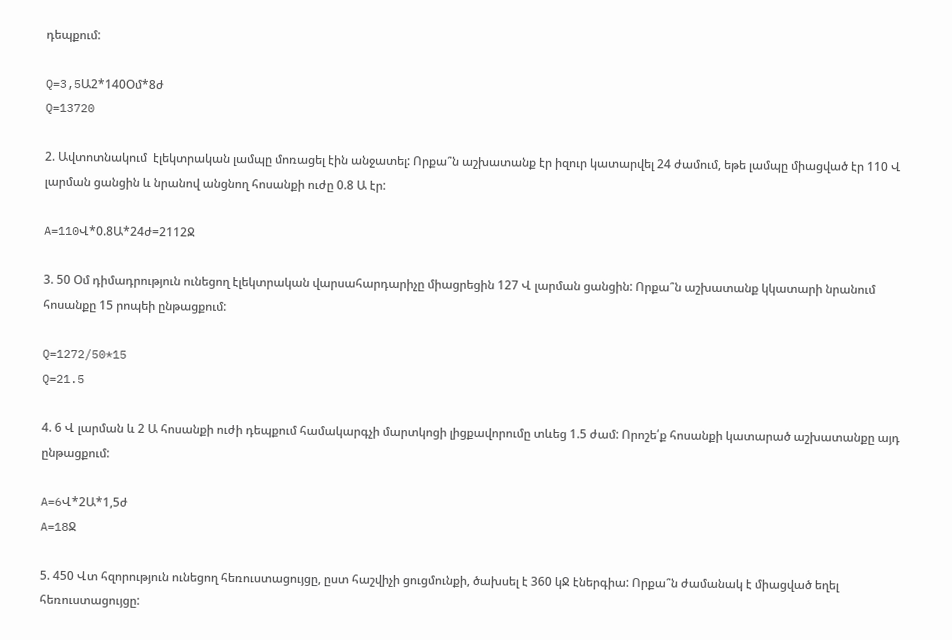դեպքում:

Q=3,5Ա2*140Օմ*8ժ
Q=13720

2. Ավտոտնակում  էլեկտրական լամպը մոռացել էին անջատել: Որքա՞ն աշխատանք էր իզուր կատարվել 24 ժամում, եթե լամպը միացված էր 110 Վ լարման ցանցին և նրանով անցնող հոսանքի ուժը 0.8 Ա էր:

A=110Վ*0.8Ա*24ժ=2112Ջ

3. 50 Օմ դիմադրություն ունեցող էլեկտրական վարսահարդարիչը միացրեցին 127 Վ լարման ցանցին: Որքա՞ն աշխատանք կկատարի նրանում հոսանքը 15 րոպեի ընթացքում:

Q=1272/50*15
Q=21.5

4. 6 Վ լարման և 2 Ա հոսանքի ուժի դեպքում համակարգչի մարտկոցի լիցքավորումը տևեց 1.5 ժամ: Որոշե՛ք հոսանքի կատարած աշխատանքը այդ ընթացքում:

A=6Վ*2Ա*1,5ժ
A=18Ջ

5. 450 Վտ հզորություն ունեցող հեռուստացույցը, ըստ հաշվիչի ցուցմունքի, ծախսել է 360 կՋ էներգիա: Որքա՞ն ժամանակ է միացված եղել հեռուստացույցը: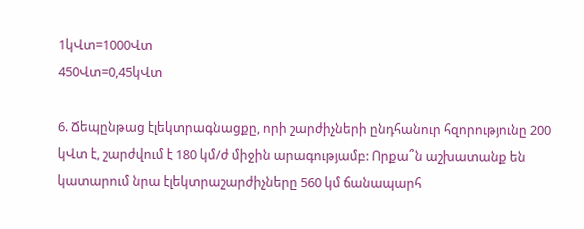1կՎտ=1000Վտ
450Վտ=0,45կՎտ

6. Ճեպընթաց էլեկտրագնացքը, որի շարժիչների ընդհանուր հզորությունը 200 կՎտ է, շարժվում է 180 կմ/ժ միջին արագությամբ: Որքա՞ն աշխատանք են կատարում նրա էլեկտրաշարժիչները 560 կմ ճանապարհ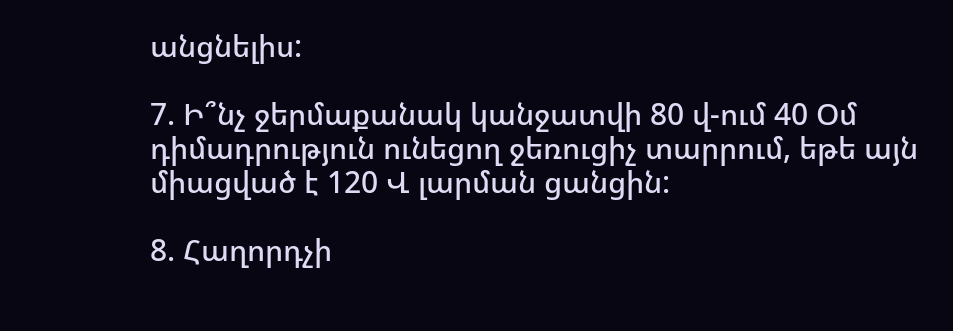անցնելիս:

7. Ի՞նչ ջերմաքանակ կանջատվի 80 վ-ում 40 Օմ դիմադրություն ունեցող ջեռուցիչ տարրում, եթե այն միացված է 120 Վ լարման ցանցին:

8. Հաղորդչի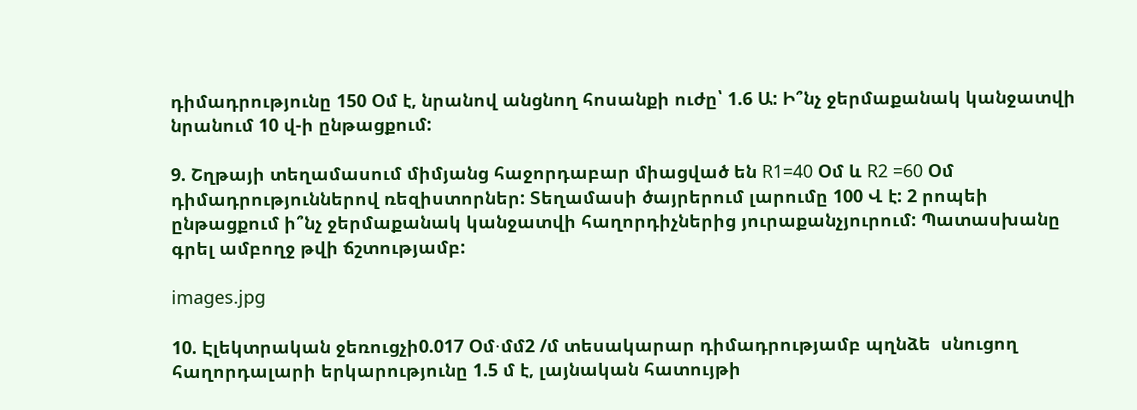դիմադրությունը 150 Օմ է, նրանով անցնող հոսանքի ուժը՝ 1.6 Ա: Ի՞նչ ջերմաքանակ կանջատվի նրանում 10 վ-ի ընթացքում:

9. Շղթայի տեղամասում միմյանց հաջորդաբար միացված են R1=40 Օմ և R2 =60 Օմ դիմադրություններով ռեզիստորներ: Տեղամասի ծայրերում լարումը 100 Վ է: 2 րոպեի ընթացքում ի՞նչ ջերմաքանակ կանջատվի հաղորդիչներից յուրաքանչյուրում: Պատասխանը գրել ամբողջ թվի ճշտությամբ:

images.jpg

10. Էլեկտրական ջեռուցչի0.017 Օմ⋅մմ2 /մ տեսակարար դիմադրությամբ պղնձե  սնուցող հաղորդալարի երկարությունը 1.5 մ է, լայնական հատույթի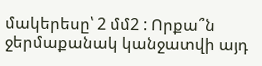մակերեսը՝ 2 մմ2 : Որքա՞ն ջերմաքանակ կանջատվի այդ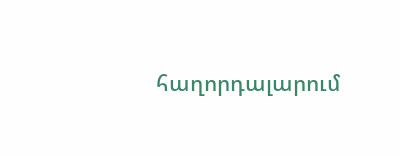հաղորդալարում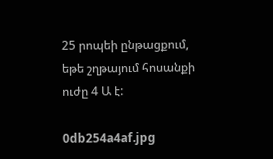25 րոպեի ընթացքում, եթե շղթայում հոսանքի ուժը 4 Ա է:

0db254a4af.jpg